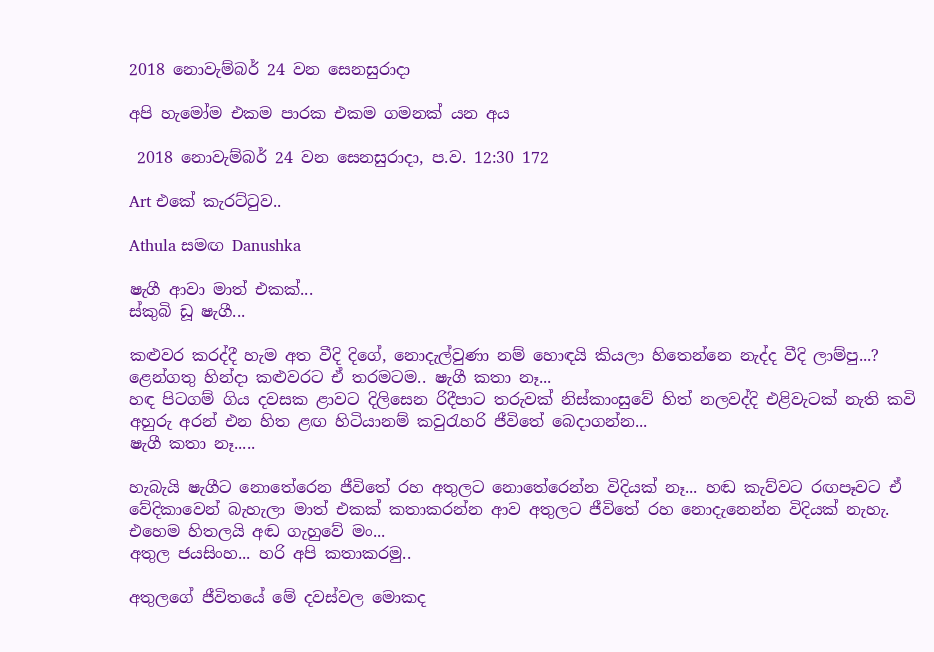2018 නොවැම්බර් 24 වන සෙනසුරාදා

අපි හැමෝම එකම පාරක එකම ගමනක් යන අය

 2018 නොවැම්බර් 24 වන සෙනසුරාදා, ප.ව. 12:30 172

Art එකේ කැරට්ටුව..

Athula සමඟ Danushka

ෂැගී ආවා මාත් එකක්...
ස්කුබි ඩූ ෂැගී...

කළුවර කරද්දී හැම අත වීදි දිගේ, නොදැල්වුණා නම් හොඳයි කියලා හිතෙන්නෙ නැද්ද වීදි ලාම්පු...? ළෙන්ගතු හින්දා කළුවරට ඒ තරමටම.. ෂැගී කතා නෑ...
හඳ පිටගම් ගිය දවසක ළාවට දිලිසෙන රිදීපාට තරුවක් නිස්කාංසුවේ හිත් නලවද්දි එළිවැටක් නැති කවි අහුරු අරන් එන හිත ළඟ හිටියානම් කවුරැහරි ජීවිතේ බෙදාගන්න...
ෂැගී කතා නෑ.....

හැබැයි ෂැගීට නොතේරෙන ජීවිතේ රහ අතුලට නොතේරෙන්න විදියක් නෑ... හඬ කැව්වට රඟපෑවට ඒ වේදිකාවෙන් බැහැලා මාත් එකක් කතාකරන්න ආව අතුලට ජීවිතේ රහ නොදැනෙන්න විදියක් නැහැ. එහෙම හිතලයි අඬ ගැහුවේ මං...
අතුල ජයසිංහ... හරි අපි කතාකරමු..

අතුලගේ ජීවිතයේ මේ දවස්වල මොකද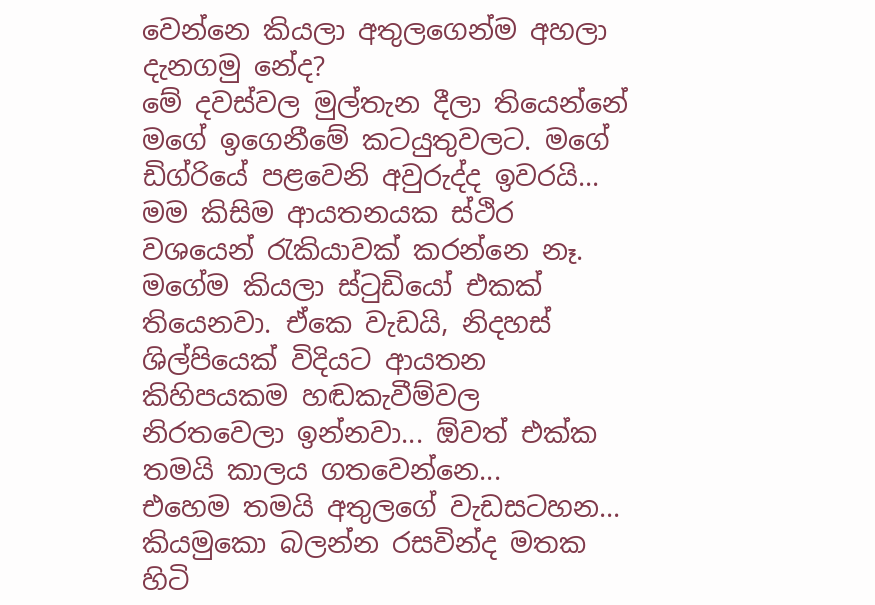වෙන්නෙ කියලා අතුලගෙන්ම අහලා දැනගමු නේද?
මේ දවස්වල මුල්තැන දීලා තියෙන්නේ මගේ ඉගෙනීමේ කටයුතුවලට. මගේ ඩිග්රියේ පළවෙනි අවුරුද්ද ඉවරයි... මම කිසිම ආයතනයක ස්ථිර වශයෙන් රැකියාවක් කරන්නෙ නෑ. මගේම කියලා ස්ටුඩියෝ එකක් තියෙනවා. ඒකෙ වැඩයි, නිදහස් ශිල්පියෙක් විදියට ආයතන කිහිපයකම හඬකැවීම්වල නිරතවෙලා ඉන්නවා... ඕවත් එක්ක තමයි කාලය ගතවෙන්නෙ...
එහෙම තමයි අතුලගේ වැඩසටහන...
කියමුකො බලන්න රසවින්ද මතක හිටි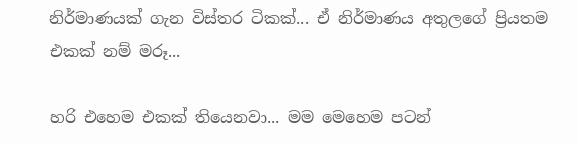නිර්මාණයක් ගැන විස්තර ටිකක්... ඒ නිර්මාණය අතුලගේ ප්‍රියතම එකක් නම් මරූ...

හරි එහෙම එකක් තියෙනවා... මම මෙහෙම පටන්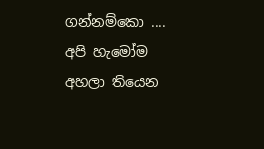ගන්නම්කො ....
අපි හැමෝම අහලා තියෙන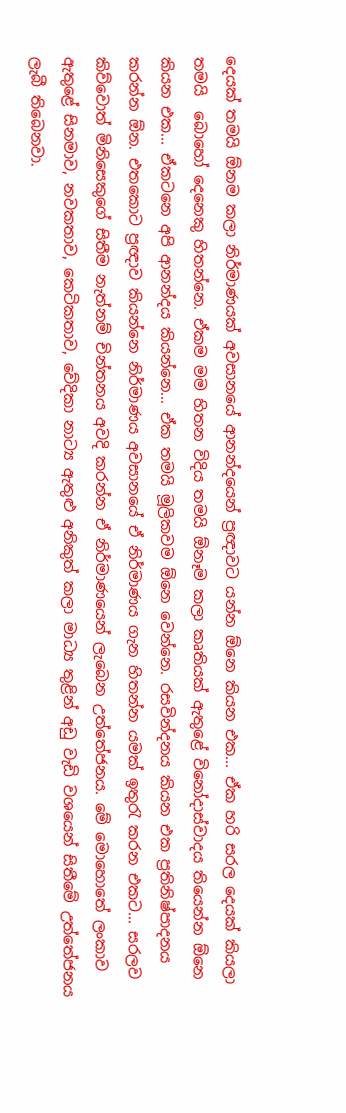දෙයක් තමයි ඕනම කලා නිර්මාණයක් අවසානයේ ආනන්දයෙන් ප්‍රඥාවට යන්න ඕනෙ කියන එක... ඒක හරි සරල දෙයක් කියලා තමයි  බොහෝ දෙනෙකු හිතන්නෙ. ඒකම මම හිතන විදිය තමයි ඕනෑම කලා කෘතියක් ඇතුළේ විනෝදාස්වාදය තියෙන්න ඕනෙ කියන එක... ඒකටනෙ අපි ආනන්දය කියන්නෙ... ඒක තමයි මූලිකවම ඕනෙ වෙන්නෙ. රසවින්දනය කියන එක ප්‍රතිනිෂ්පාදනය කරන්න ඕන. එතකොට ප්‍රඥාව කියන්නෙ නිර්මාණය අවසානයේ ඒ නිර්මාණය ගැන හිතන්න යමක් ඉතුරැ කරන එකට... සරලව කිව්වොත් මිනිසෙකුගේ සිතීම නැත්නම් චින්තනය අවදි කරන්න ඒ නිර්මාණයෙන් ලැබෙන උත්තේජනය. මේ මොහොතේ ලංකාව ඇතුළේ සිනමාව, නවකතාව, කෙටිකතාව, වේදිකා නාට්‍ය ඇතුළු අනිකුත් කලා මාධ්‍ය තුළින් අඩු වැඩි වශයෙන් සිතීමේ උත්තේජනය ලැබී තිබෙනවා.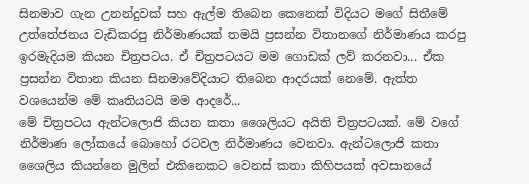සිනමාව ගැන උනන්දුවක් සහ ඇල්ම තිබෙන කෙනෙක් විදියට මගේ සිතීමේ උත්තේජනය වැඩිකරපු නිර්මාණයක් තමයි ප්‍රසන්න විතානගේ නිර්මාණය කරපු ඉරමැදියම කියන චිත්‍රපටය. ඒ චිත්‍රපටයට මම ගොඩක් ලව් කරනවා... ඒක ප්‍රසන්න විතාන කියන සිනමාවේදියාට තිබෙන ආදරයක් නෙමේ. ඇත්ත වශයෙන්ම මේ කෘතියටයි මම ආදරේ...
මේ චිත්‍රපටය ඇන්ටලොජි කියන කතා ශෛලියට අයිති චිත්‍රපටයක්. මේ වගේ නිර්මාණ ලෝකයේ බොහෝ රටවල නිර්මාණය වෙනවා. ඇන්ටලොජි කතා ශෛලිය කියන්නෙ මුලින් එකිනෙකට වෙනස් කතා කිහිපයක් අවසානයේ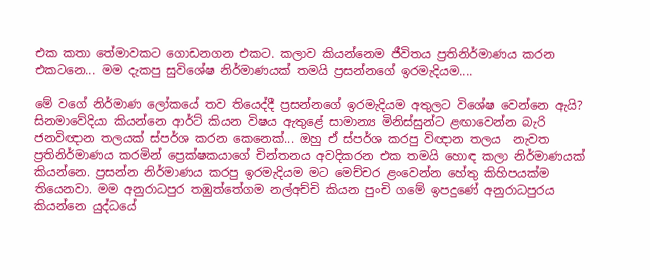එක කතා තේමාවකට ගොඩනගන එකට. කලාව කියන්නෙම ජීවිතය ප්‍රතිනිර්මාණය කරන එකටනෙ... මම දැකපු සුවිශේෂ නිර්මාණයක් තමයි ප්‍රසන්නගේ ඉරමැදියම....

මේ වගේ නිර්මාණ ලෝකයේ තව තියෙද්දී ප්‍රසන්නගේ ඉරමැදියම අතුලට විශේෂ වෙන්නෙ ඇයි?
සිනමාවේදියා කියන්නෙ ආර්ට් කියන විෂය ඇතුළේ සාමාන්‍ය මිනිස්සුන්ට ළඟාවෙන්න බැරි ජනවිඥාන තලයක් ස්පර්ශ කරන කෙනෙක්... ඔහු ඒ ස්පර්ශ කරපු විඥාන තලය  නැවත ප්‍රතිනිර්මාණය කරමින් ප්‍රෙක්ෂකයාගේ චින්තනය අවදිකරන එක තමයි හොඳ කලා නිර්මාණයක් කියන්නෙ. ප්‍රසන්න නිර්මාණය කරපු ඉරමැදියම මට මෙච්චර ළංවෙන්න හේතු කිහිපයක්ම තියෙනවා. මම අනුරාධපුර තඹුත්තේගම නල්අච්චි කියන පුංචි ගමේ ඉපදුණේ අනුරාධපුරය කියන්නෙ යුද්ධයේ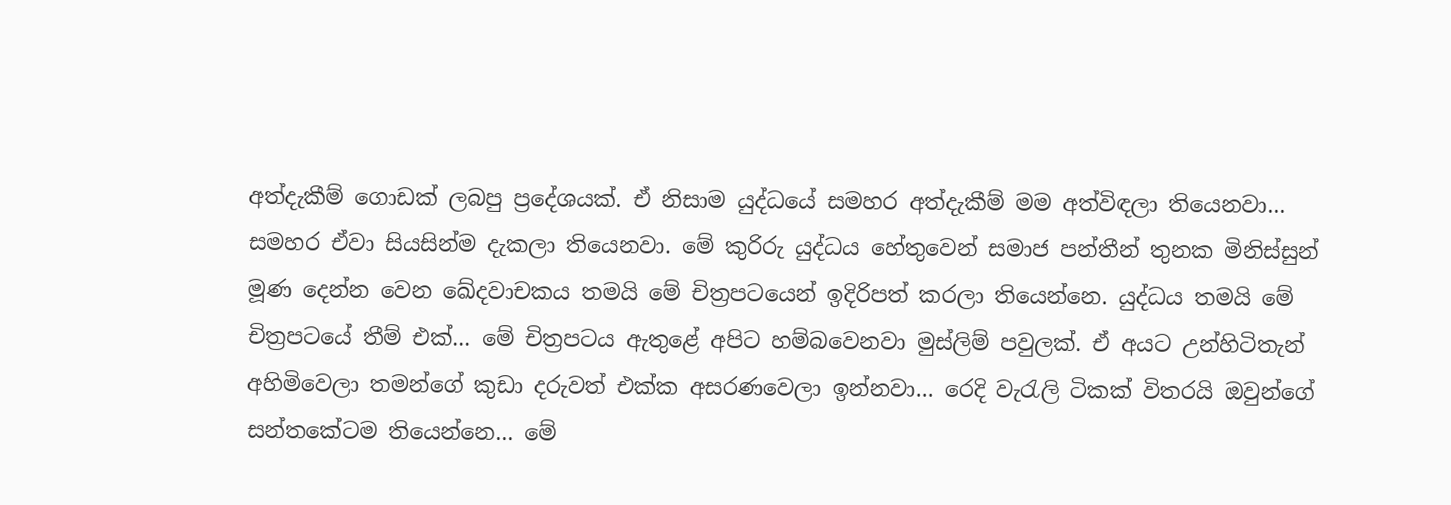අත්දැකීම් ගොඩක් ලබපු ප්‍රදේශයක්. ඒ නිසාම යුද්ධයේ සමහර අත්දැකීම් මම අත්විඳලා තියෙනවා... සමහර ඒවා සියසින්ම දැකලා තියෙනවා. මේ කුරිරු යුද්ධය හේතුවෙන් සමාජ පන්තීන් තුනක මිනිස්සුන් මූණ දෙන්න වෙන ඛේදවාචකය තමයි මේ චිත්‍රපටයෙන් ඉදිරිපත් කරලා තියෙන්නෙ. යුද්ධය තමයි මේ චිත්‍රපටයේ තීම් එක්... මේ චිත්‍රපටය ඇතුළේ අපිට හම්බවෙනවා මුස්ලිම් පවුලක්. ඒ අයට උන්හිටිතැන් අහිමිවෙලා තමන්ගේ කුඩා දරුවත් එක්ක අසරණවෙලා ඉන්නවා... රෙදි වැරැලි ටිකක් විතරයි ඔවුන්ගේ සන්තකේටම තියෙන්නෙ... මේ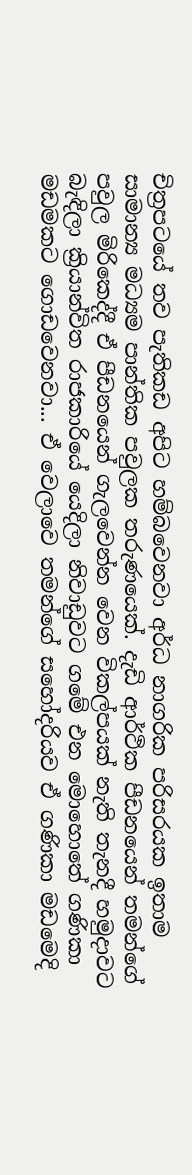චිත්‍රපටයේ තව පැතිකඩ අපිට හම්බවෙනවා අර්ධ නාගරික පරිසරයක ඉතාම සාමාන්‍ය මධ්‍යම පාන්තික පවුලක තරුණයෙක්. දැඩි ආර්ථික පීඩනයෙන් තමන්ගේ පවුල මිරිකෙද්දී ඒ පීඩනයෙන් ගැලවෙන්න වෙන විකල්පයක් නැති තැනදී හමුදාවට බැඳිලා ක්‍රියාන්විත රාජකාරියේ යෙදිලා නිවාඩුවට ගමේ එන මොහොතේ ගණිකා මඩමකට ගොඩවෙනවා... ඒ වෙලාවෙ තමන්ගේ සහෝදරියව ඒ ගණිකා මඩමෙදි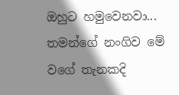ඔහුට හමුවෙනවා... තමන්ගේ නංගිව මේ වගේ තැනකදි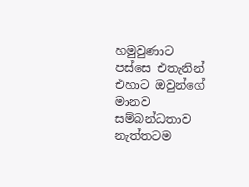හමුවුණාට පස්සෙ එතැනින් එහාට ඔවුන්ගේ මානව සම්බන්ධතාව නැත්තටම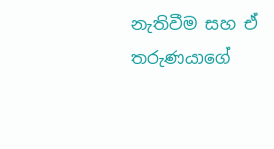නැතිවීම සහ ඒ තරුණයාගේ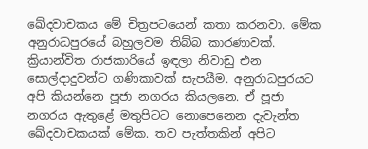ඛේදවාචකය මේ චිත්‍රපටයෙන් කතා කරනවා. මේක අනුරාධපුරයේ බහුලවම තිබ්බ කාරණාවක්. ක්‍රියාන්විත රාජකාරියේ ඉඳලා නිවාඩු එන සොල්දාදුවන්ට ගණිකාවක් සැපයීම. අනුරාධපුරයට අපි කියන්නෙ පූජා නගරය කියලනෙ. ඒ පූජා නගරය ඇතුළේ මතුපිටට නොපෙනෙන දැවැන්ත ඛේදවාචකයක් මේක. තව පැත්තකින් අපිට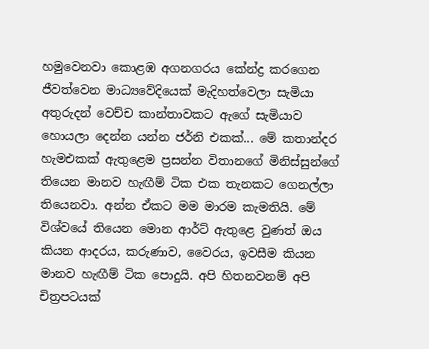හමුවෙනවා කොළඹ අගනගරය කේන්ද්‍ර කරගෙන ජීවත්වෙන මාධ්‍යවේදියෙක් මැදිහත්වෙලා සැමියා අතුරුදන් වෙච්ච කාන්තාවකට ඇගේ සැමියාව හොයලා දෙන්න යන්න ජර්නි එකක්... මේ කතාන්දර හැමඑකක් ඇතුළෙම ප්‍රසන්න විතානගේ මිනිස්සුන්ගේ තියෙන මානව හැඟීම් ටික එක තැනකට ගෙනල්ලා තියෙනවා. අන්න ඒකට මම මාරම කැමතියි. මේ විශ්වයේ තියෙන මොන ආර්ට් ඇතුළෙ වුණත් ඔය කියන ආදරය, කරුණාව, වෛරය, ඉවසීම කියන මානව හැඟීම් ටික පොදුයි. අපි හිතනවනම් අපි චිත්‍රපටයක්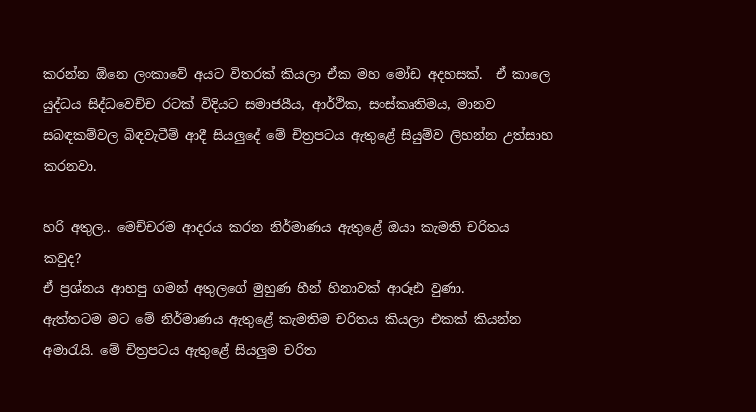කරන්න ඕනෙ ලංකාවේ අයට විතරක් කියලා ඒක මහ මෝඩ අදහසක්.  ඒ කාලෙ යුද්ධය සිද්ධවෙච්ච රටක් විදියට සමාජයීය, ආර්ථික, සංස්කෘතිමය, මානව සබඳකම්වල බිඳවැටීම් ආදී සියලුදේ මේ චිත්‍රපටය ඇතුළේ සියුම්ව ලිහන්න උත්සාහ කරනවා.

හරි අතුල.. මෙච්චරම ආදරය කරන නිර්මාණය ඇතුළේ ඔයා කැමති චරිතය කවුද?
ඒ ප්‍රශ්නය ආහපු ගමන් අතුලගේ මුහුණ හීන් හිනාවක් ආරූඪ වුණා.
ඇත්තටම මට මේ නිර්මාණය ඇතුළේ කැමතිම චරිතය කියලා එකක් කියන්න අමාරැයි. මේ චිත්‍රපටය ඇතුළේ සියලුම චරිත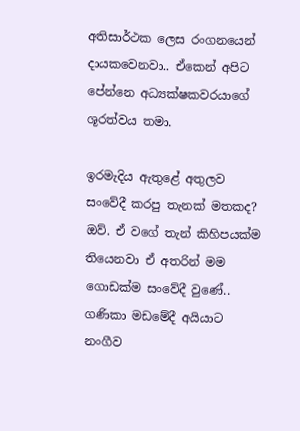අතිසාර්ථක ලෙස රංගනයෙන් දායකවෙනවා.. ඒකෙන් අපිට පේන්නෙ අධ්‍යක්ෂකවරයාගේ ශූරත්වය තමා.

ඉරමැදිය ඇතුළේ අතුලව සංවේදී කරපු තැනක් මතකද?
ඔව්. ඒ වගේ තැන් කිහිපයක්ම තියෙනවා ඒ අතරින් මම ගොඩක්ම සංවේදී වුණේ.. ගණිකා මඩමේදී අයියාට නංගීව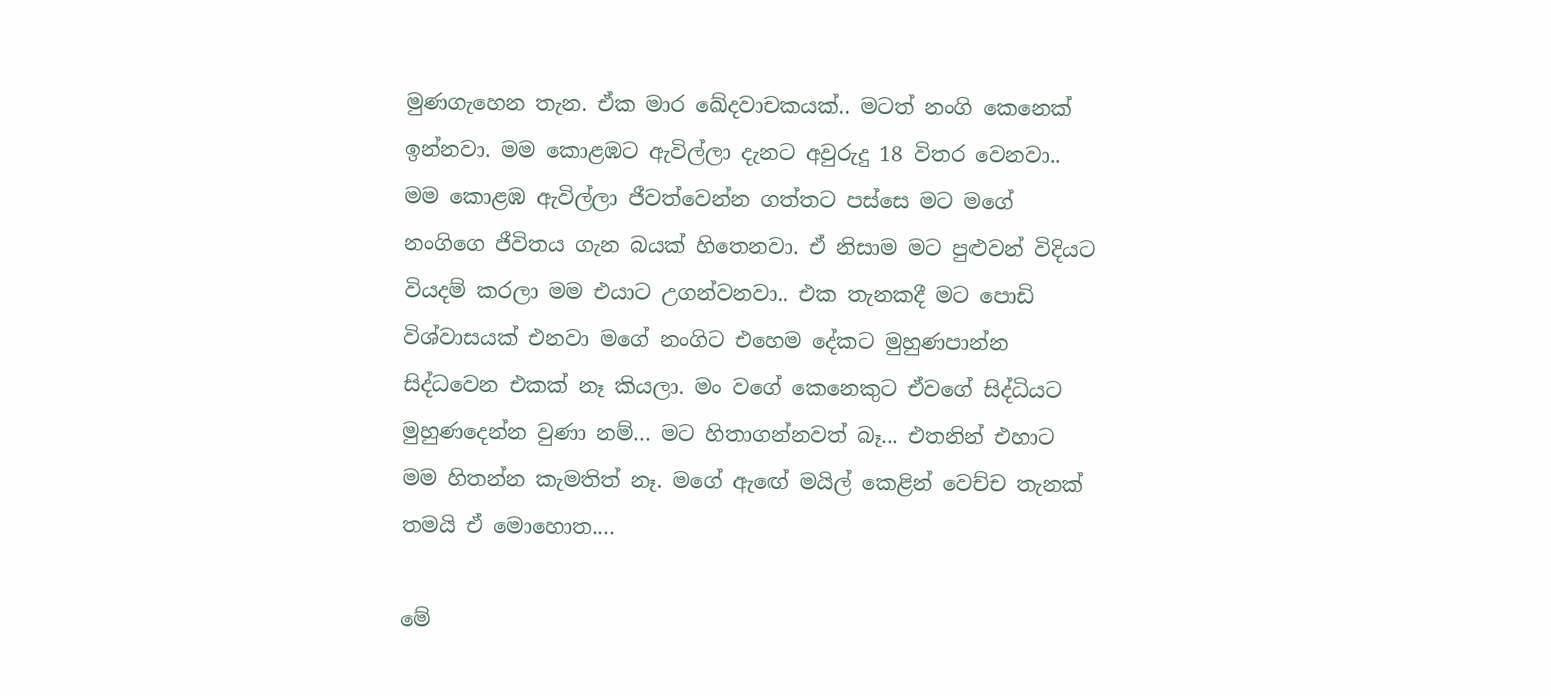මුණගැහෙන තැන. ඒක මාර ඛේදවාචකයක්.. මටත් නංගි කෙනෙක් ඉන්නවා. මම කොළඹට ඇවිල්ලා දැනට අවුරුදු 18 විතර වෙනවා.. මම කොළඹ ඇවිල්ලා ජීවත්වෙන්න ගත්තට පස්සෙ මට මගේ නංගිගෙ ජීවිතය ගැන බයක් හිතෙනවා. ඒ නිසාම මට පුළුවන් විදියට වියදම් කරලා මම එයාට උගන්වනවා.. එක තැනකදී මට පොඩි විශ්වාසයක් එනවා මගේ නංගිට එහෙම දේකට මුහුණපාන්න සිද්ධවෙන එකක් නෑ කියලා. මං වගේ කෙනෙකුට ඒවගේ සිද්ධියට මුහුණදෙන්න වුණා නම්... මට හිතාගන්නවත් බෑ... එතනින් එහාට මම හිතන්න කැමතිත් නෑ. මගේ ඇඟේ මයිල් කෙළින් වෙච්ච තැනක් තමයි ඒ මොහොත....

මේ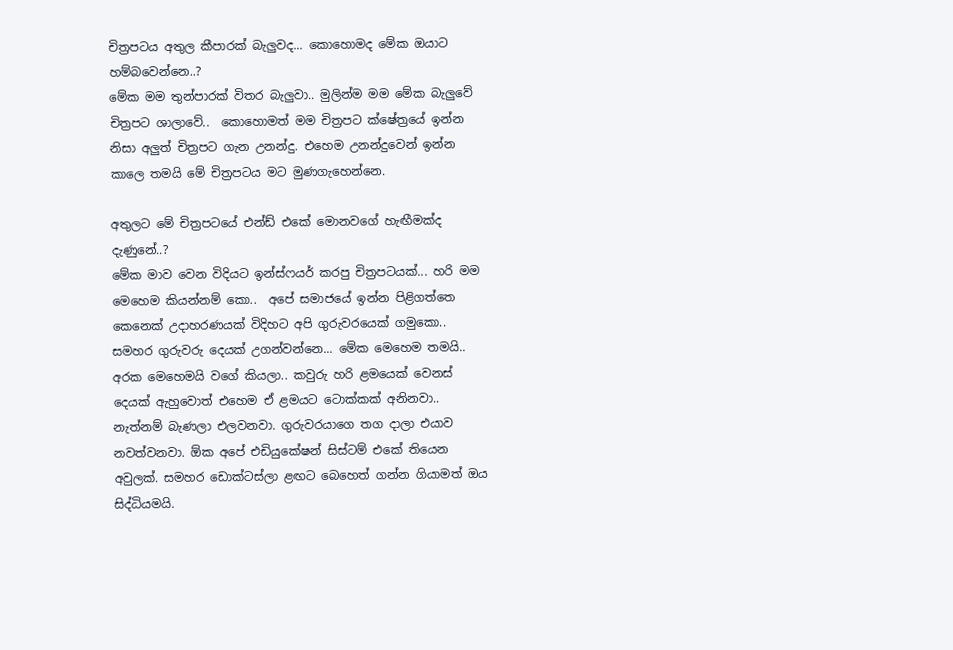චිත්‍රපටය අතුල කීපාරක් බැලුවද... කොහොමද මේක ඔයාට හම්බවෙන්නෙ..?
මේක මම තුන්පාරක් විතර බැලුවා.. මුලින්ම මම මේක බැලුවේ චිත්‍රපට ශාලාවේ..  කොහොමත් මම චිත්‍රපට ක්ෂේත්‍රයේ ඉන්න නිසා අලුත් චිත්‍රපට ගැන උනන්දු. එහෙම උනන්දුවෙන් ඉන්න කාලෙ තමයි මේ චිත්‍රපටය මට මුණගැහෙන්නෙ.

අතුලට මේ චිත්‍රපටයේ එන්ඩ් එකේ මොනවගේ හැඟීමක්ද දැණුනේ..?
මේක මාව වෙන විදියට ඉන්ස්ෆයර් කරපු චිත්‍රපටයක්... හරි මම මෙහෙම කියන්නම් කො..  අපේ සමාජයේ ඉන්න පිළිගත්තෙ කෙනෙක් උදාහරණයක් විදිහට අපි ගුරුවරයෙක් ගමුකො.. සමහර ගුරුවරු දෙයක් උගන්වන්නෙ... මේක මෙහෙම තමයි.. අරක මෙහෙමයි වගේ කියලා.. කවුරු හරි ළමයෙක් වෙනස් දෙයක් ඇහුවොත් එහෙම ඒ ළමයට ටොක්කක් අනිනවා.. නැත්නම් බැණලා එලවනවා. ගුරුවරයාගෙ තග දාලා එයාව නවත්වනවා. ඕක අපේ එඩියුකේෂන් සිස්ටම් එකේ තියෙන අවුලක්. සමහර ඩොක්ටස්ලා ළඟට බෙහෙත් ගන්න ගියාමත් ඔය සිද්ධියමයි.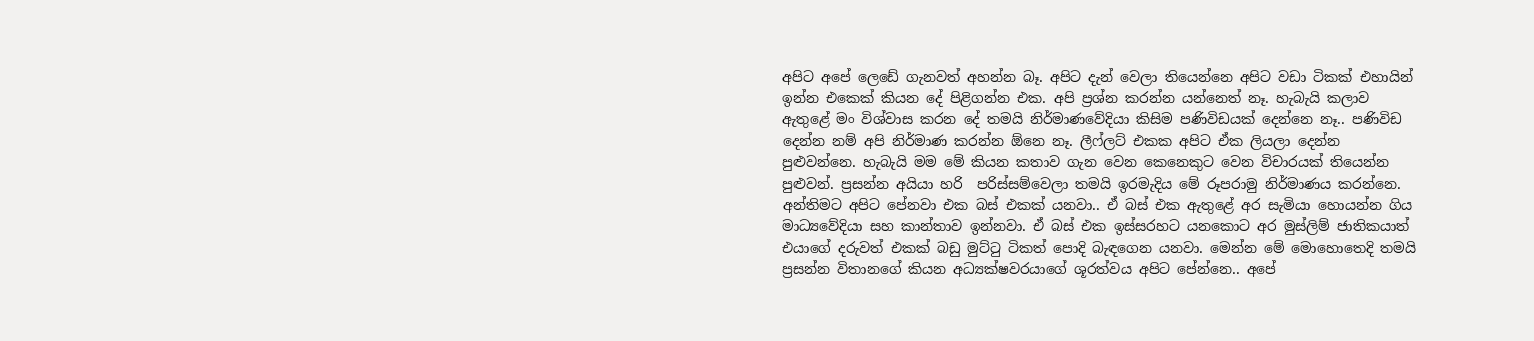අපිට අපේ ලෙඩේ ගැනවත් අහන්න බෑ. අපිට දැන් වෙලා තියෙන්නෙ අපිට වඩා ටිකක් එහායින් ඉන්න එකෙක් කියන දේ පිළිගන්න එක. අපි ප්‍රශ්න කරන්න යන්නෙත් නෑ. හැබැයි කලාව ඇතුළේ මං විශ්වාස කරන දේ තමයි නිර්මාණවේදියා කිසිම පණිවිඩයක් දෙන්නෙ නෑ.. පණිවිඩ දෙන්න නම් අපි නිර්මාණ කරන්න ඕනෙ නෑ. ලීෆ්ලට් එකක අපිට ඒක ලියලා දෙන්න පුළුවන්නෙ. හැබැයි මම මේ කියන කතාව ගැන වෙන කෙනෙකුට වෙන විචාරයක් තියෙන්න පුළුවන්. ප්‍රසන්න අයියා හරි  පරිස්සම්වෙලා තමයි ඉරමැදිය මේ රූපරාමු නිර්මාණය කරන්නෙ. අන්තිමට අපිට පේනවා එක බස් එකක් යනවා.. ඒ බස් එක ඇතුළේ අර සැමියා හොයන්න ගිය මාධ්‍යවේදියා සහ කාන්තාව ඉන්නවා. ඒ බස් එක ඉස්සරහට යනකොට අර මුස්ලිම් ජාතිකයාත් එයාගේ දරුවත් එකක් බඩු මුට්ටු ටිකත් පොදි බැඳගෙන යනවා. මෙන්න මේ මොහොතෙදි තමයි ප්‍රසන්න විතානගේ කියන අධ්‍යක්ෂවරයාගේ ශූරත්වය අපිට පේන්නෙ.. අපේ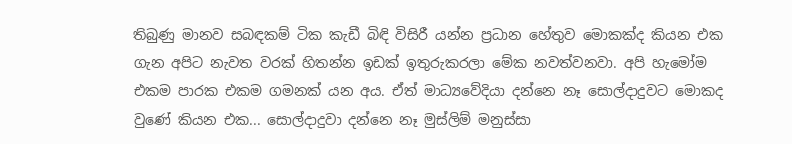තිබුණු මානව සබඳකම් ටික කැඩී බිඳි විසිරී යන්න ප්‍රධාන හේතුව මොකක්ද කියන එක ගැන අපිට නැවත වරක් හිතන්න ඉඩක් ඉතුරුකරලා මේක නවත්වනවා. අපි හැමෝම එකම පාරක එකම ගමනක් යන අය. ඒත් මාධ්‍යවේදියා දන්නෙ නෑ සොල්දාදුවට මොකද වුණේ කියන එක... සොල්දාදුවා දන්නෙ නෑ මුස්ලිම් මනුස්සා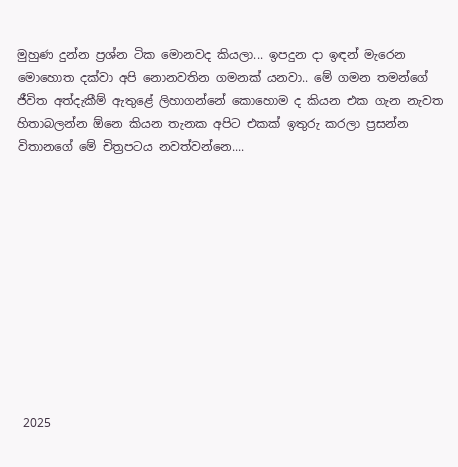මුහුණ දුන්න ප්‍රශ්න ටික මොනවද කියලා... ඉපදුන දා ඉඳන් මැරෙන මොහොත දක්වා අපි නොනවතින ගමනක් යනවා.. මේ ගමන තමන්ගේ ජීවිත අත්දැකීම් ඇතුළේ ලිහාගන්නේ කොහොම ද කියන එක ගැන නැවත හිතාබලන්න ඕනෙ කියන තැනක අපිට එකක් ඉතුරු කරලා ප්‍රසන්න විතානගේ මේ චිත්‍රපටය නවත්වන්නෙ....











 2025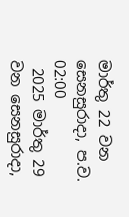මාර්තු 22 වන සෙනසුරාදා, ප.ව. 02:00
 2025 මාර්තු 29 වන සෙනසුරාදා,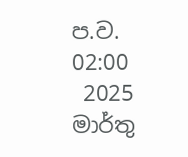ප.ව. 02:00
 2025 මාර්තු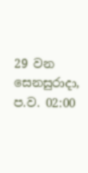29 වන සෙනසුරාදා, ප.ව. 02:00